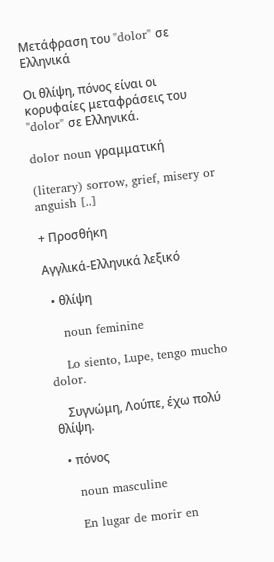Μετάφραση του "dolor" σε Ελληνικά

Οι θλίψη, πόνος είναι οι κορυφαίες μεταφράσεις του "dolor" σε Ελληνικά.

dolor noun γραμματική

(literary) sorrow, grief, misery or anguish [..]

+ Προσθήκη

Αγγλικά-Ελληνικά λεξικό

  • θλίψη

    noun feminine

    Lo siento, Lupe, tengo mucho dolor.

    Συγνώμη, Λούπε, έχω πολύ θλίψη.

  • πόνος

    noun masculine

    En lugar de morir en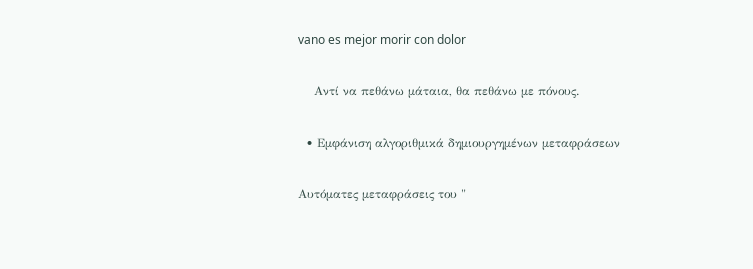vano es mejor morir con dolor

    Αντί να πεθάνω μάταια, θα πεθάνω με πόνους.

  • Εμφάνιση αλγοριθμικά δημιουργημένων μεταφράσεων

Αυτόματες μεταφράσεις του "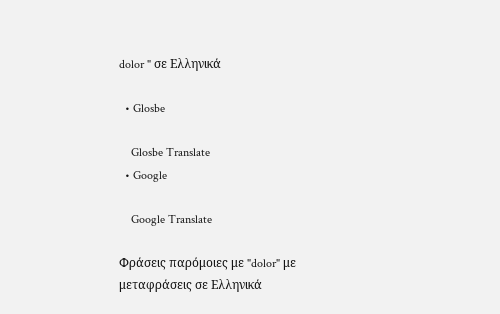dolor " σε Ελληνικά

  • Glosbe

    Glosbe Translate
  • Google

    Google Translate

Φράσεις παρόμοιες με "dolor" με μεταφράσεις σε Ελληνικά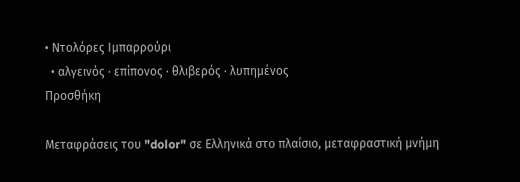• Ντολόρες Ιμπαρρούρι
  • αλγεινός · επίπονος · θλιβερός · λυπημένος
Προσθήκη

Μεταφράσεις του "dolor" σε Ελληνικά στο πλαίσιο, μεταφραστική μνήμη